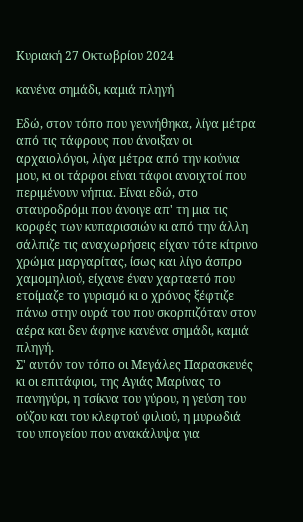Κυριακή 27 Οκτωβρίου 2024

κανένα σημάδι, καμιά πληγή

Εδώ, στον τόπο που γεννήθηκα, λίγα μέτρα από τις τάφρους που άνοιξαν οι αρχαιολόγοι, λίγα μέτρα από την κούνια μου, κι οι τάρφοι είναι τάφοι ανοιχτοί που περιμένουν νήπια. Είναι εδώ, στο σταυροδρόμι που άνοιγε απ' τη μια τις κορφές των κυπαρισσιών κι από την άλλη σάλπιζε τις αναχωρήσεις είχαν τότε κίτρινο χρώμα μαργαρίτας, ίσως και λίγο άσπρο χαμομηλιού, είχανε έναν χαρταετό που ετοίμαζε το γυρισμό κι ο χρόνος ξέφτιζε πάνω στην ουρά του που σκορπιζόταν στον αέρα και δεν άφηνε κανένα σημάδι, καμιά πληγή.
Σ' αυτόν τον τόπο οι Μεγάλες Παρασκευές κι οι επιτάφιοι, της Αγιάς Μαρίνας το πανηγύρι, η τσίκνα του γύρου, η γεύση του ούζου και του κλεφτού φιλιού, η μυρωδιά του υπογείου που ανακάλυψα για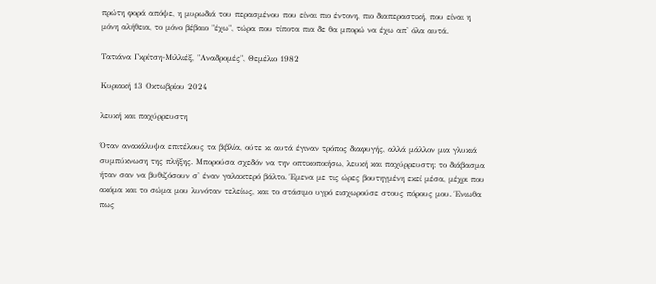πρώτη φορά απόψε, η μυρωδιά του περασμένου που είναι πιο έντονη, πιο διαπεραστική, που είναι η μόνη αλήθεια, το μόνο βέβαιο "έχω", τώρα που τίποτα πια δε θα μπορώ να έχω απ' όλα αυτά.

Τατιάνα Γκρίτση-Μιλλιέξ, "Αναδρομές", Θεμέλιο 1982

Κυριακή 13 Οκτωβρίου 2024

λευκή και παχύρρευστη

Όταν ανακάλυψα επιτέλους τα βιβλία, ούτε κι αυτά έγιναν τρόπος διαφυγής, αλλά μάλλον μια γλυκιά συμπύκνωση της πλήξης. Μπορούσα σχεδόν να την οπτικοποιήσω, λευκή και παχύρρευστη: το διάβασμα ήταν σαν να βυθιζόσουν σ' έναν γαλακτερό βάλτο. Έμενα με τις ώρες βουτηγμένη εκεί μέσα, μέχρι που ακόμα και το σώμα μου λυνόταν τελείως, και το στάσιμο υγρό εισχωρούσε στους πόρους μου. Ένιωθα πως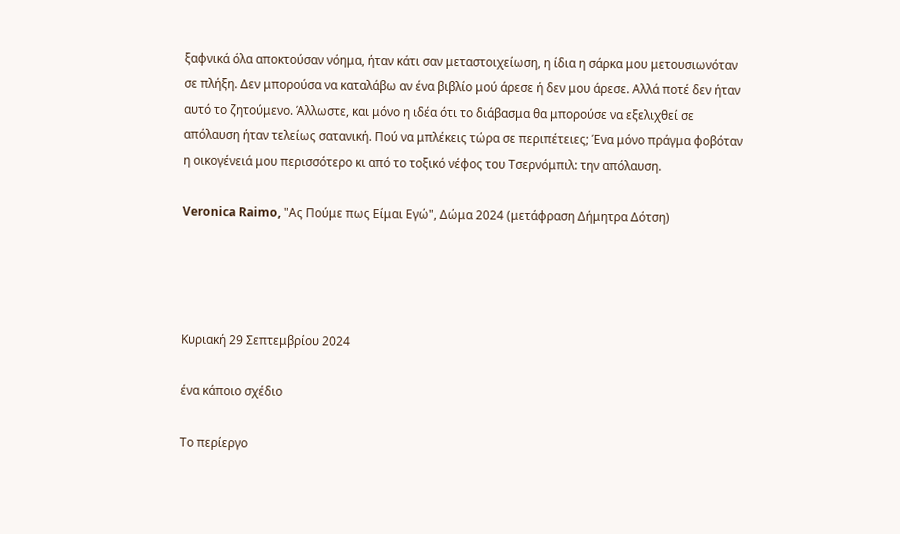ξαφνικά όλα αποκτούσαν νόημα, ήταν κάτι σαν μεταστοιχείωση, η ίδια η σάρκα μου μετουσιωνόταν σε πλήξη. Δεν μπορούσα να καταλάβω αν ένα βιβλίο μού άρεσε ή δεν μου άρεσε. Αλλά ποτέ δεν ήταν αυτό το ζητούμενο. Άλλωστε, και μόνο η ιδέα ότι το διάβασμα θα μπορούσε να εξελιχθεί σε απόλαυση ήταν τελείως σατανική. Πού να μπλέκεις τώρα σε περιπέτειες; Ένα μόνο πράγμα φοβόταν η οικογένειά μου περισσότερο κι από το τοξικό νέφος του Τσερνόμπιλ: την απόλαυση.

Veronica Raimo, "Ας Πούμε πως Είμαι Εγώ", Δώμα 2024 (μετάφραση Δήμητρα Δότση)




Κυριακή 29 Σεπτεμβρίου 2024

ένα κάποιο σχέδιο

Το περίεργο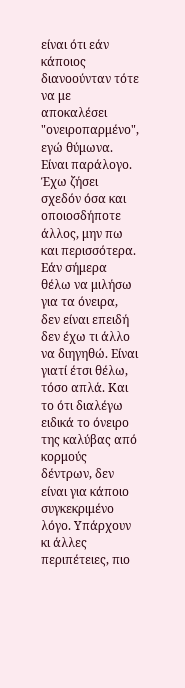είναι ότι εάν κάποιος διανοούνταν τότε να με αποκαλέσει "ονειροπαρμένο", εγώ θύμωνα. Είναι παράλογο. Έχω ζήσει σχεδόν όσα και οποιοσδήποτε άλλος, μην πω και περισσότερα. Εάν σήμερα θέλω να μιλήσω για τα όνειρα, δεν είναι επειδή δεν έχω τι άλλο να διηγηθώ. Είναι γιατί έτσι θέλω, τόσο απλά. Και το ότι διαλέγω ειδικά το όνειρο της καλύβας από κορμούς δέντρων, δεν είναι για κάποιο συγκεκριμένο λόγο. Υπάρχουν κι άλλες περιπέτειες, πιο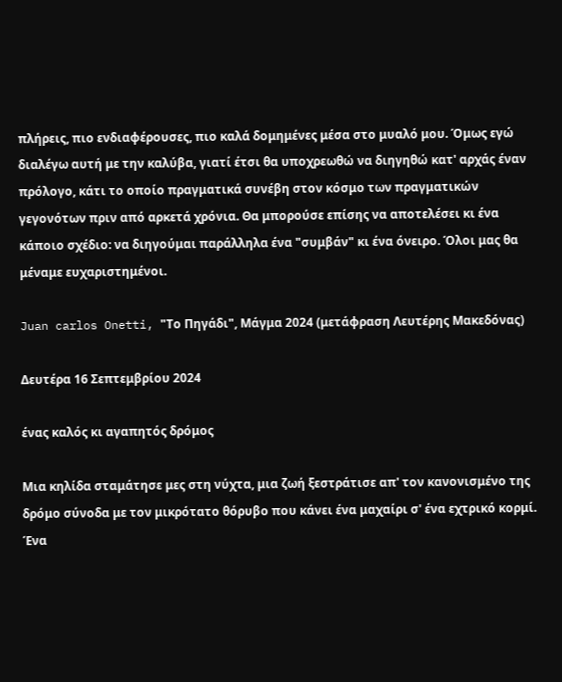πλήρεις, πιο ενδιαφέρουσες, πιο καλά δομημένες μέσα στο μυαλό μου. Όμως εγώ διαλέγω αυτή με την καλύβα, γιατί έτσι θα υποχρεωθώ να διηγηθώ κατ' αρχάς έναν πρόλογο, κάτι το οποίο πραγματικά συνέβη στον κόσμο των πραγματικών γεγονότων πριν από αρκετά χρόνια. Θα μπορούσε επίσης να αποτελέσει κι ένα κάποιο σχέδιο: να διηγούμαι παράλληλα ένα "συμβάν" κι ένα όνειρο. Όλοι μας θα μέναμε ευχαριστημένοι.

Juan carlos Onetti, "Το Πηγάδι", Μάγμα 2024 (μετάφραση Λευτέρης Μακεδόνας)

Δευτέρα 16 Σεπτεμβρίου 2024

ένας καλός κι αγαπητός δρόμος

Μια κηλίδα σταμάτησε μες στη νύχτα, μια ζωή ξεστράτισε απ' τον κανονισμένο της δρόμο σύνοδα με τον μικρότατο θόρυβο που κάνει ένα μαχαίρι σ' ένα εχτρικό κορμί. Ένα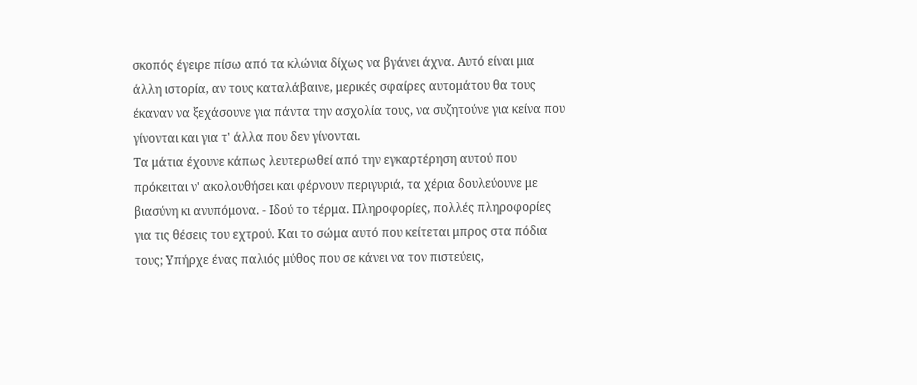σκοπός έγειρε πίσω από τα κλώνια δίχως να βγάνει άχνα. Αυτό είναι μια άλλη ιστορία, αν τους καταλάβαινε, μερικές σφαίρες αυτομάτου θα τους έκαναν να ξεχάσουνε για πάντα την ασχολία τους, να συζητούνε για κείνα που γίνονται και για τ' άλλα που δεν γίνονται.
Τα μάτια έχουνε κάπως λευτερωθεί από την εγκαρτέρηση αυτού που πρόκειται ν' ακολουθήσει και φέρνουν περιγυριά, τα χέρια δουλεύουνε με βιασύνη κι ανυπόμονα. - Ιδού το τέρμα. Πληροφορίες, πολλές πληροφορίες για τις θέσεις του εχτρού. Και το σώμα αυτό που κείτεται μπρος στα πόδια τους; Υπήρχε ένας παλιός μύθος που σε κάνει να τον πιστεύεις,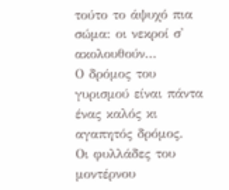τούτο το άψυχό πια σώμα: οι νεκροί σ' ακολουθούν...
Ο δρόμος του γυρισμού είναι πάντα ένας καλός κι αγαπητός δρόμος.
Οι φυλλάδες του μοντέρνου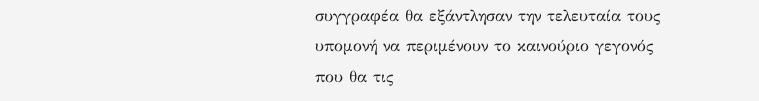συγγραφέα θα εξάντλησαν την τελευταία τους υπομονή να περιμένουν το καινούριο γεγονός που θα τις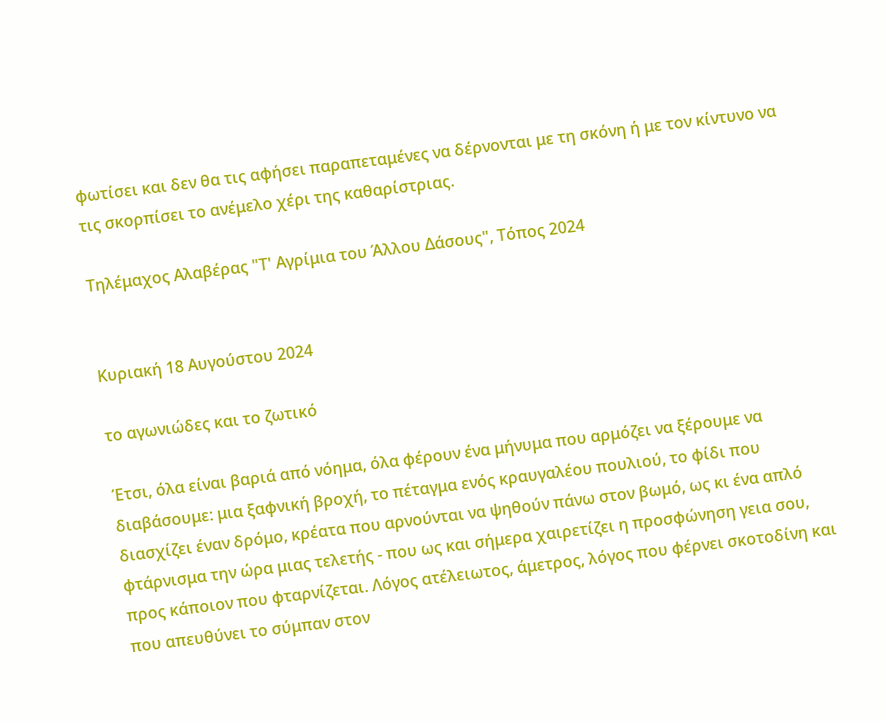φωτίσει και δεν θα τις αφήσει παραπεταμένες να δέρνονται με τη σκόνη ή με τον κίντυνο να τις σκορπίσει το ανέμελο χέρι της καθαρίστριας.

Τηλέμαχος Αλαβέρας "Τ' Αγρίμια του Άλλου Δάσους", Τόπος 2024


Κυριακή 18 Αυγούστου 2024

το αγωνιώδες και το ζωτικό

Έτσι, όλα είναι βαριά από νόημα, όλα φέρουν ένα μήνυμα που αρμόζει να ξέρουμε να διαβάσουμε: μια ξαφνική βροχή, το πέταγμα ενός κραυγαλέου πουλιού, το φίδι που διασχίζει έναν δρόμο, κρέατα που αρνούνται να ψηθούν πάνω στον βωμό, ως κι ένα απλό φτάρνισμα την ώρα μιας τελετής - που ως και σήμερα χαιρετίζει η προσφώνηση γεια σου, προς κάποιον που φταρνίζεται. Λόγος ατέλειωτος, άμετρος, λόγος που φέρνει σκοτοδίνη και που απευθύνει το σύμπαν στον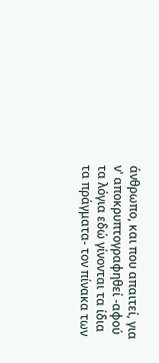άνθρωπο, και που απαιτεί, για ν' αποκρυπτογραφηθεί -αφού τα λόγια εδώ γίνονται τα ίδια τα πράγματα- τον πίνακα των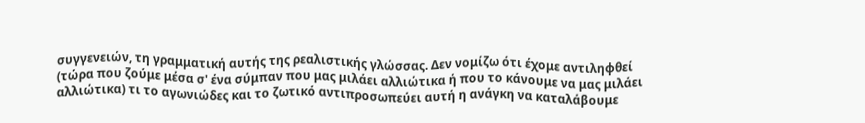συγγενειών, τη γραμματική αυτής της ρεαλιστικής γλώσσας. Δεν νομίζω ότι έχομε αντιληφθεί (τώρα που ζούμε μέσα σ' ένα σύμπαν που μας μιλάει αλλιώτικα ή που το κάνουμε να μας μιλάει αλλιώτικα) τι το αγωνιώδες και το ζωτικό αντιπροσωπεύει αυτή η ανάγκη να καταλάβουμε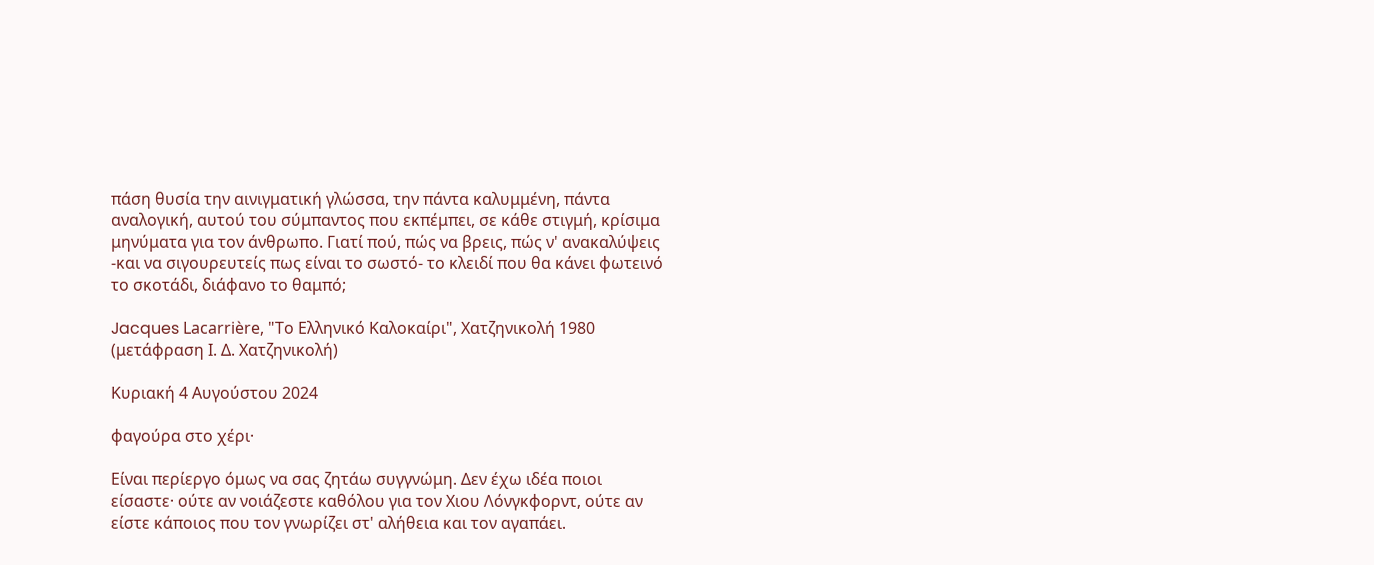πάση θυσία την αινιγματική γλώσσα, την πάντα καλυμμένη, πάντα αναλογική, αυτού του σύμπαντος που εκπέμπει, σε κάθε στιγμή, κρίσιμα μηνύματα για τον άνθρωπο. Γιατί πού, πώς να βρεις, πώς ν' ανακαλύψεις -και να σιγουρευτείς πως είναι το σωστό- το κλειδί που θα κάνει φωτεινό το σκοτάδι, διάφανο το θαμπό;

Jacques Lacarrière, "Το Ελληνικό Καλοκαίρι", Χατζηνικολή 1980 (μετάφραση Ι. Δ. Χατζηνικολή)

Κυριακή 4 Αυγούστου 2024

φαγούρα στο χέρι·

Είναι περίεργο όμως να σας ζητάω συγγνώμη. Δεν έχω ιδέα ποιοι είσαστε· ούτε αν νοιάζεστε καθόλου για τον Χιου Λόνγκφορντ, ούτε αν είστε κάποιος που τον γνωρίζει στ' αλήθεια και τον αγαπάει.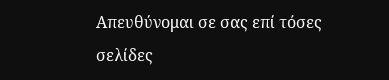Απευθύνομαι σε σας επί τόσες σελίδες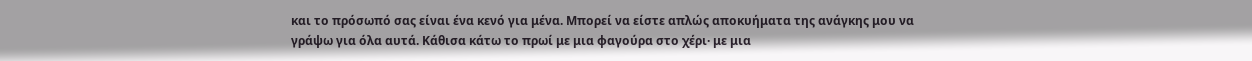και το πρόσωπό σας είναι ένα κενό για μένα. Μπορεί να είστε απλώς αποκυήματα της ανάγκης μου να γράψω για όλα αυτά. Κάθισα κάτω το πρωί με μια φαγούρα στο χέρι· με μια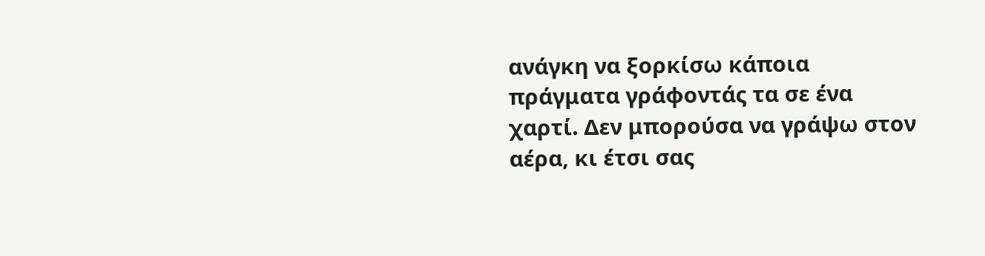ανάγκη να ξορκίσω κάποια πράγματα γράφοντάς τα σε ένα χαρτί. Δεν μπορούσα να γράψω στον αέρα, κι έτσι σας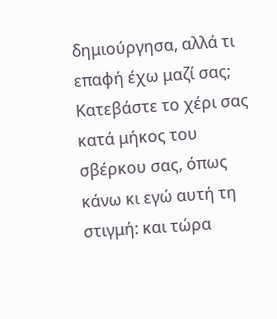δημιούργησα, αλλά τι επαφή έχω μαζί σας; Κατεβάστε το χέρι σας κατά μήκος του σβέρκου σας, όπως κάνω κι εγώ αυτή τη στιγμή: και τώρα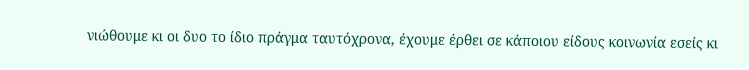νιώθουμε κι οι δυο το ίδιο πράγμα ταυτόχρονα, έχουμε έρθει σε κάποιου είδους κοινωνία εσείς κι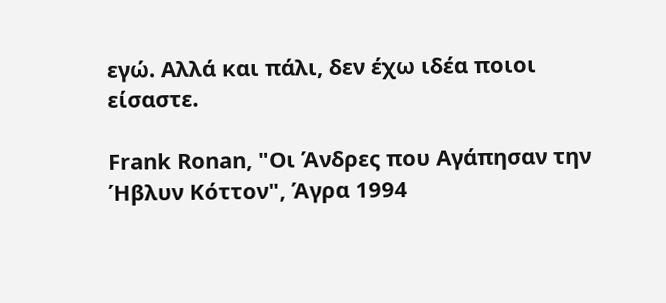εγώ. Αλλά και πάλι, δεν έχω ιδέα ποιοι είσαστε.

Frank Ronan, "Οι Άνδρες που Αγάπησαν την Ήβλυν Κόττον", Άγρα 1994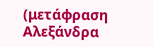(μετάφραση Αλεξάνδρα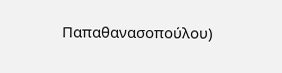Παπαθανασοπούλου)